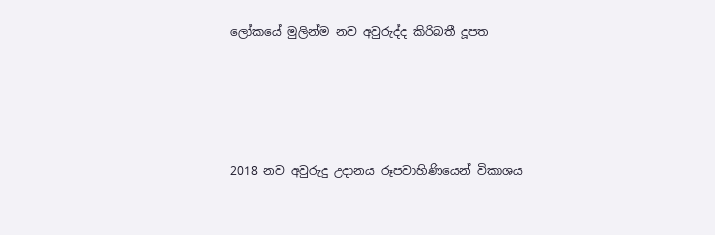ලෝකයේ මුලින්ම නව අවුරුද්ද කිරිබතී දූපත




2018 නව අවුරුදු උදානය රූපවාහිණියෙන් විකාශය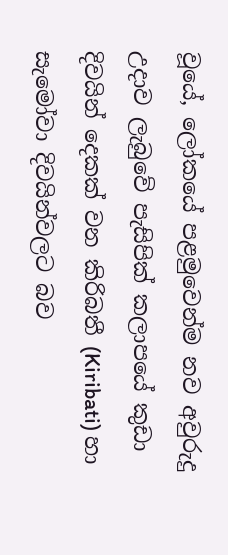වූයේ, ලෝකයේ පළමුවෙන්ම නව අවුරුදු උදාව ලැබුවේ පැසිපික් කලාපයේ කුඩා දිවයින් දෙකක් වන කිරිබතී (Kiribati) හා සැමෝවා දිවයින්වලට බව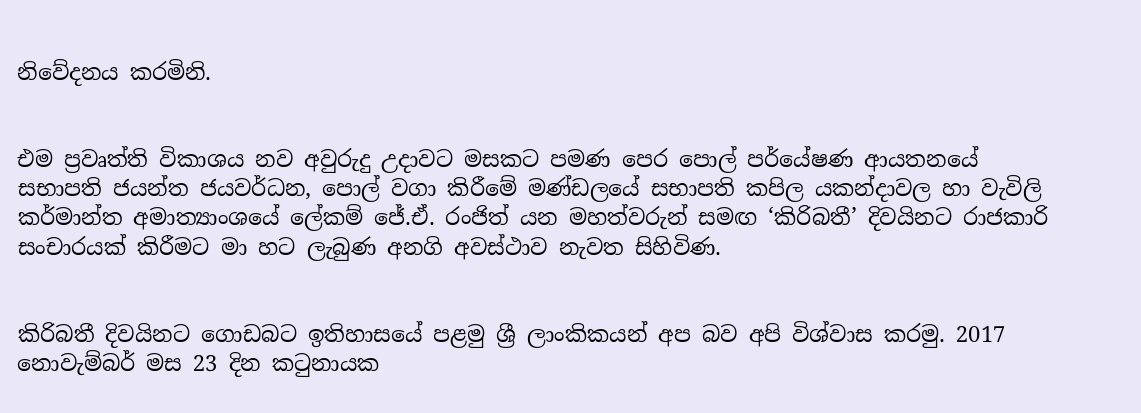නිවේදනය කරමිනි.


එම ප්‍රවෘත්ති විකාශය නව අවුරුදු උදාවට මසකට පමණ පෙර පොල් පර්යේෂණ ආයතනයේ සභාපති ජයන්ත ජයවර්ධන, පොල් වගා කිරීමේ මණ්ඩලයේ සභාපති කපිල යකන්දාවල හා වැවිලි කර්මාන්ත අමාත්‍යාංශයේ ලේකම් ජේ.ඒ. රංජිත් යන මහත්වරුන් සමඟ ‘කිරිබතී’ දිවයිනට රාජකාරි සංචාරයක් කිරීමට මා හට ලැබුණ අනගි අවස්ථාව නැවත සිහිවිණ.


කිරිබතී දිවයිනට ගොඩබට ඉතිහාසයේ පළමු ශ්‍රී ලාංකිකයන් අප බව අපි විශ්වාස කරමු. 2017 නොවැම්බර් මස 23 දින කටුනායක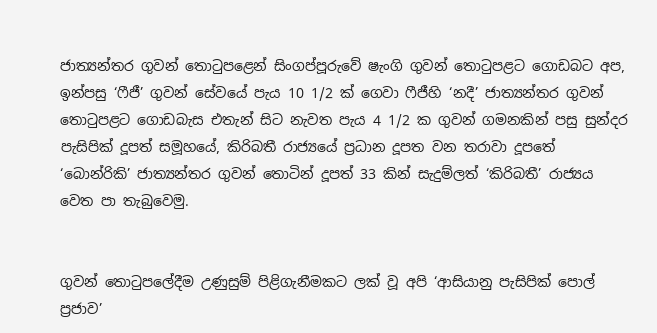ජාත්‍යන්තර ගුවන් තොටුපළෙන් සිංගප්පූරුවේ ෂැංගි ගුවන් තොටුපළට ගොඩබට අප, ඉන්පසු ‘ෆීජී’ ගුවන් සේවයේ පැය 10 1/2 ක් ගෙවා ෆීජීහි ‘නදී’ ජාත්‍යන්තර ගුවන් තොටුපළට ගොඩබැස එතැන් සිට නැවත පැය 4 1/2 ක ගුවන් ගමනකින් පසු සුන්දර පැසිපික් දූපත් සමූහයේ, කිරිබතී රාජ්‍යයේ ප්‍රධාන දූපත වන තරාවා දූපතේ ‘බොන්රිකි’ ජාත්‍යන්තර ගුවන් තොටින් දූපත් 33 කින් සැදුම්ලත් ‘කිරිබතී’ රාජ්‍යය වෙත පා තැබුවෙමු.


ගුවන් තොටුපලේදීම උණුසුම් පිළිගැනීමකට ලක් වූ අපි ‘ආසියානු පැසිපික් පොල් ප්‍රජාව’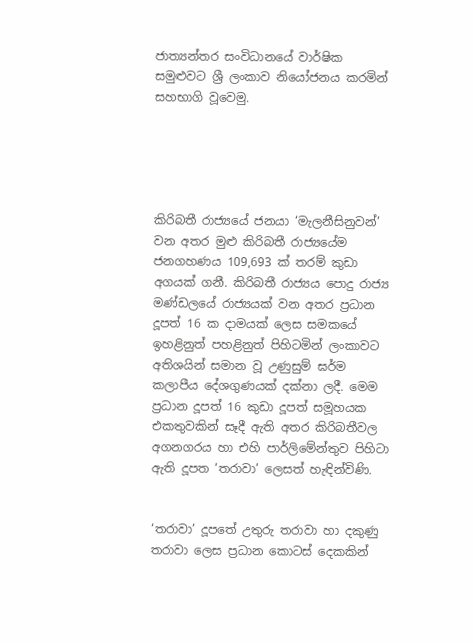ජාත්‍යන්තර සංවිධානයේ වාර්ෂික සමුළුවට ශ්‍රී ලංකාව නියෝජනය කරමින් සහභාගි වූවෙමු.





කිරිබතී රාජ්‍යයේ ජනයා ‘මැලනීසිනුවන්’ වන අතර මුළු කිරිබතී රාජ්‍යයේම ජනගහණය 109,693 ක් තරම් කුඩා අගයක් ගනී. කිරිබතී රාජ්‍යය පොදු රාජ්‍ය  මණ්ඩලයේ රාජ්‍යයක් වන අතර ප්‍රධාන දූපත් 16 ක දාමයක් ලෙස සමකයේ ඉහළිනුත් පහළිනුත් පිහිටමින් ලංකාවට අතිශයින් සමාන වූ උණුසුම් ඝර්ම කලාපීය දේශගුණයක් දක්නා ලදී. මෙම ප්‍රධාන දූපත් 16 කුඩා දූපත් සමූහයක එකතුවකින් සෑදී ඇති අතර කිරිබතීවල අගනගරය හා එහි පාර්ලිමේන්තුව පිහිටා ඇති දූපත ‘තරාවා’ ලෙසත් හැඳින්විණි.


‘තරාවා’ දූපතේ උතුරු තරාවා හා දකුණු තරාවා ලෙස ප්‍රධාන කොටස් දෙකකින්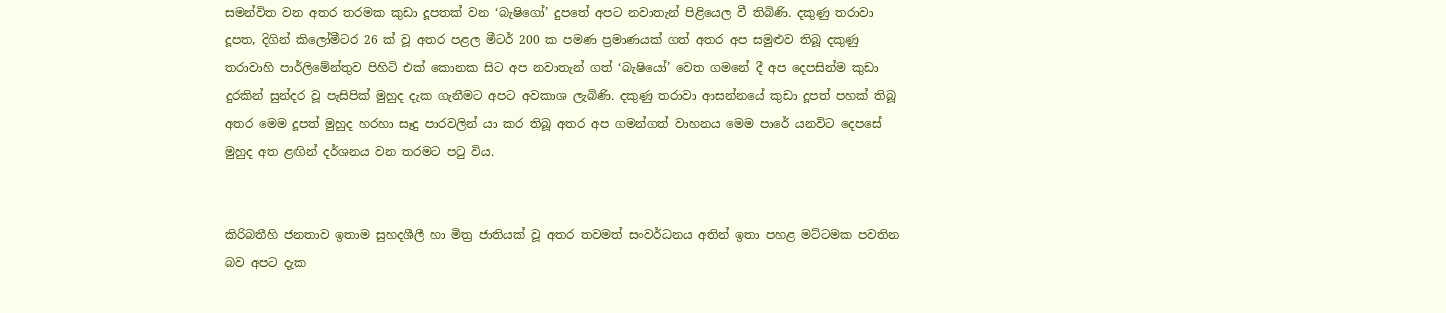සමන්විත වන අතර තරමක කුඩා දූපතක් වන ‘බැෂිගෝ’ දුපතේ අපට නවාතැන් පිළියෙල වී තිබිණි. දකුණු තරාවා දූපත, දිගින් කිලෝමීටර 26 ක් වූ අතර පළල මීටර් 200 ක පමණ ප්‍රමාණයක් ගත් අතර අප සමුළුව තිබූ දකුණු තරාවාහි පාර්ලිමේන්තුව පිහිටි එක් කොනක සිට අප නවාතැන් ගත් ‘බැෂියෝ’ වෙත ගමනේ දී අප දෙපසින්ම කුඩා දුරකින් සුන්දර වූ පැසිපික් මුහුද දැක ගැනීමට අපට අවකාශ ලැබිණි. දකුණු තරාවා ආසන්නයේ කුඩා දූපත් පහක් තිබූ අතර මෙම දූපත් මුහුද හරහා සෑදු පාරවලින් යා කර තිබූ අතර අප ගමන්ගත් වාහනය මෙම පාරේ යනවිට දෙපසේ මුහුද අත ළඟින් දර්ශනය වන තරමට පටු විය.


කිරිබතීහි ජනතාව ඉතාම සුහදශීලී හා මිත්‍ර ජාතියක් වූ අතර තවමත් සංවර්ධනය අතින් ඉතා පහළ මට්ටමක පවතින බව අපට දැක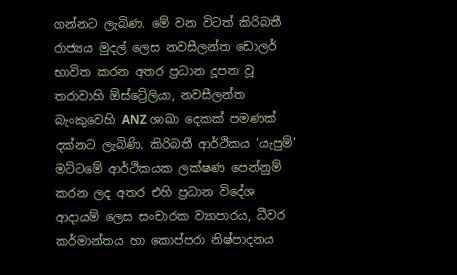ගන්නට ලැබිණ. මේ වන විටත් කිරිබතී රාජ්‍යය මුදල් ලෙස නවසීලන්ත ඩොලර් භාවිත කරන අතර ප්‍රධාන දූපත වූ තරාවාහි ඕස්ට්‍රේලියා, නවසීලන්ත බැංකුවෙහි ANZ ශාඛා දෙකක් පමණක් දක්නට ලැබිණි. කිරිබතී ආර්ථිකය ‘යැපුම්’ මට්ටමේ ආර්ථිකයක ලක්ෂණ පෙන්නුම් කරන ලද අතර එහි ප්‍රධාන විදේශ ආදායම් ලෙස සංචාරක ව්‍යාපාරය, ධීවර කර්මාන්තය හා කොප්පරා නිෂ්පාදනය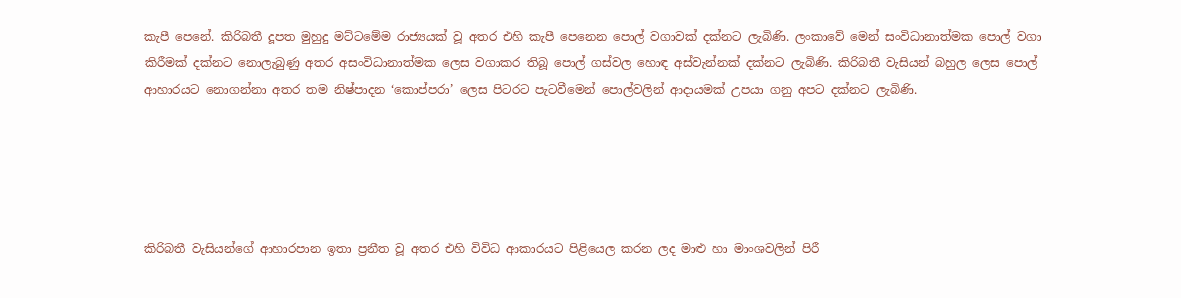කැපී පෙනේ. කිරිබතී දූපත මුහුදු මට්ටමේම රාජ්‍යයක් වූ අතර එහි කැපී පෙනෙන පොල් වගාවක් දක්නට ලැබිණි. ලංකාවේ මෙන් සංවිධානාත්මක පොල් වගා කිරීමක් දක්නට නොලැබුණු අතර අසංවිධානාත්මක ලෙස වගාකර තිබූ පොල් ගස්වල හොඳ අස්වැන්නක් දක්නට ලැබිණි. කිරිබතී වැසියන් බහුල ලෙස පොල් ආහාරයට නොගන්නා අතර තම නිෂ්පාදන ‘කොප්පරා’ ලෙස පිටරට පැටවීමෙන් පොල්වලින් ආදායමක් උපයා ගනු අපට දක්නට ලැබිණි.





කිරිබතී වැසියන්ගේ ආහාරපාන ඉතා ප්‍රනීත වූ අතර එහි විවිධ ආකාරයට පිළියෙල කරන ලද මාළු හා මාංශවලින් පිරී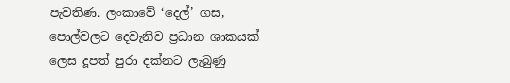පැවතිණ. ලංකාවේ ‘දෙල්’ ගස, පොල්වලට දෙවැනිව ප්‍රධාන ශාකයක් ලෙස දූපත් පුරා දක්නට ලැබුණු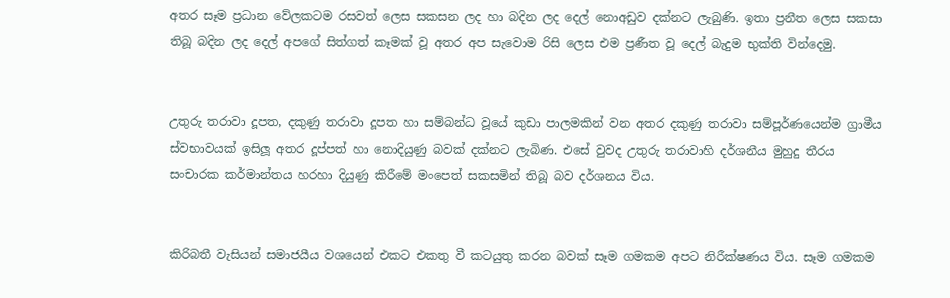අතර සෑම ප්‍රධාන වේලකටම රසවත් ලෙස සකසන ලද හා බදින ලද දෙල් නොඅඩුව දක්නට ලැබුණි. ඉතා ප්‍රනීත ලෙස සකසා තිබූ බදින ලද දෙල් අපගේ සිත්ගත් කෑමක් වූ අතර අප සැවොම රිසි ලෙස එම ප්‍රණීත වූ දෙල් බැදුම භුක්ති වින්දෙමු.


උතුරු තරාවා දූපත, දකුණු තරාවා දූපත හා සම්බන්ධ වූයේ කුඩා පාලමකින් වන අතර දකුණු තරාවා සම්පූර්ණයෙන්ම ග්‍රාමීය ස්වභාවයක් ඉසිලූ අතර දූප්පත් හා නොදියුණු බවක් දක්නට ලැබිණ. එසේ වුවද උතුරු තරාවාහි දර්ශනීය මුහුදු තීරය සංචාරක කර්මාන්තය හරහා දියුණු කිරීමේ මංපෙත් සකසමින් තිබූ බව දර්ශනය විය.


කිරිබතී වැසියන් සමාජයීය වශයෙන් එකට එකතු වී කටයුතු කරන බවක් සෑම ගමකම අපට නිරීක්ෂණය විය. සෑම ගමකම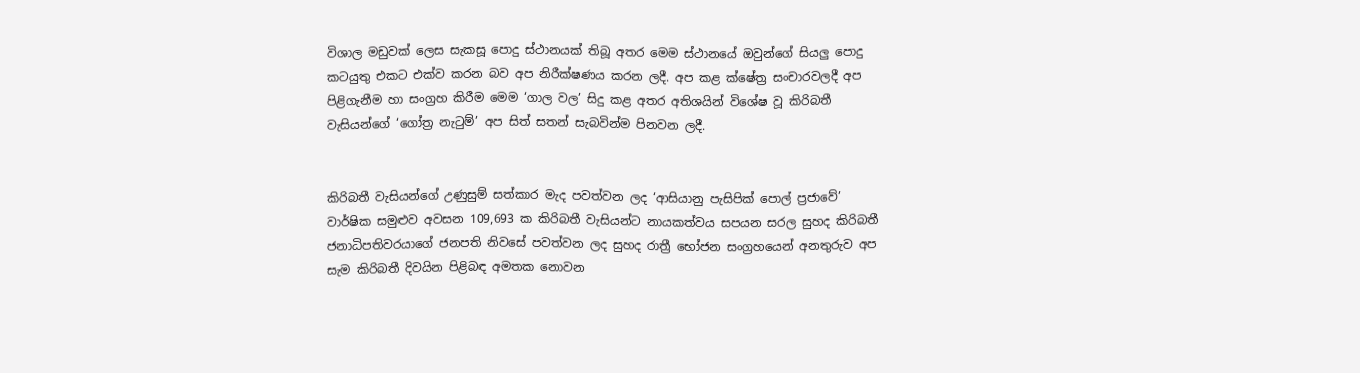විශාල මඩුවක් ලෙස සැකසූ පොදු ස්ථානයක් තිබූ අතර මෙම ස්ථානයේ ඔවුන්ගේ සියලු පොදු කටයුතු එකට එක්ව කරන බව අප නිරීක්ෂණය කරන ලදී. අප කළ ක්ෂේත්‍ර සංචාරවලදී අප පිළිගැනීම හා සංග්‍රහ කිරීම මෙම ‘ගාල වල’ සිදු කළ අතර අතිශයින් විශේෂ වූ කිරිබතී වැසියන්ගේ ‘ගෝත්‍ර නැටුම්’ අප සිත් සතන් සැබවින්ම පිනවන ලදී.


කිරිබතී වැසියන්ගේ උණුසුම් සත්කාර මැද පවත්වන ලද ‘ආසියානු පැසිපික් පොල් ප්‍රජාවේ’ වාර්ෂික සමුළුව අවසන 109,693 ක කිරිබතී වැසියන්ට නායකත්වය සපයන සරල සුහද කිරිබතී ජනාධිපතිවරයාගේ ජනපති නිවසේ පවත්වන ලද සුහද රාත්‍රී භෝජන සංග්‍රහයෙන් අනතුරුව අප සැම කිරිබතී දිවයින පිළිබඳ අමතක නොවන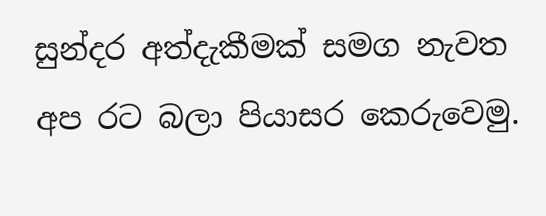සුන්දර අත්දැකීමක් සමග නැවත අප රට බලා පියාසර කෙරුවෙමු.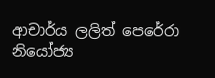ආචාර්ය ලලිත් පෙරේරා
නියෝජ්‍ය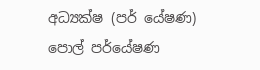අධ්‍යක්ෂ (පර් යේෂණ)
පොල් පර්යේෂණ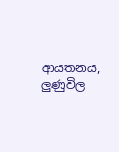ආයතනය, ලුණුවිල